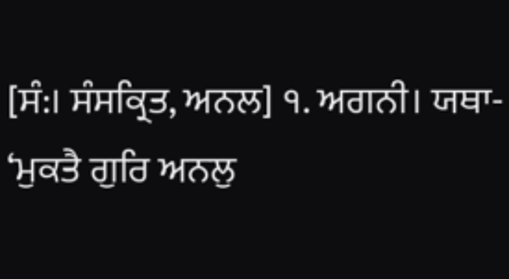[ਸੰ:। ਸੰਸਕ੍ਰਿਤ, ਅਨਲ] ੧. ਅਗਨੀ। ਯਥਾ- ‘ਮੁਕਤੈ ਗੁਰਿ ਅਨਲੁ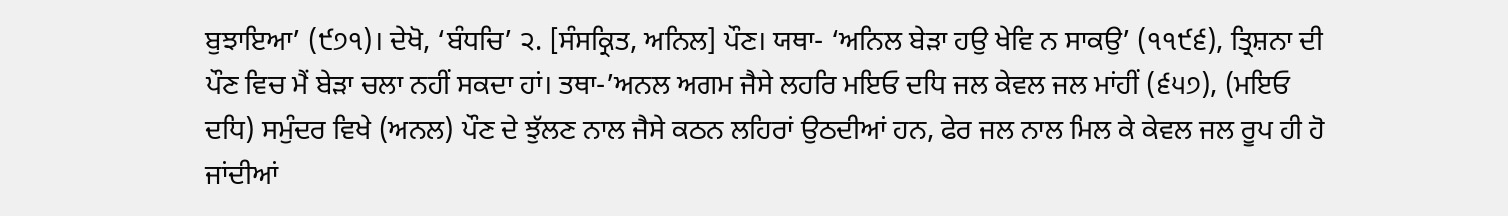ਬੁਝਾਇਆ’ (੯੭੧)। ਦੇਖੋ, ‘ਬੰਧਚਿ’ ੨. [ਸੰਸਕ੍ਰਿਤ, ਅਨਿਲ] ਪੌਣ। ਯਥਾ- ‘ਅਨਿਲ ਬੇੜਾ ਹਉ ਖੇਵਿ ਨ ਸਾਕਉ’ (੧੧੯੬), ਤ੍ਰਿਸ਼ਨਾ ਦੀ ਪੌਣ ਵਿਚ ਮੈਂ ਬੇੜਾ ਚਲਾ ਨਹੀਂ ਸਕਦਾ ਹਾਂ। ਤਥਾ-’ਅਨਲ ਅਗਮ ਜੈਸੇ ਲਹਰਿ ਮਇਓ ਦਧਿ ਜਲ ਕੇਵਲ ਜਲ ਮਾਂਹੀਂ (੬੫੭), (ਮਇਓ ਦਧਿ) ਸਮੁੰਦਰ ਵਿਖੇ (ਅਨਲ) ਪੌਣ ਦੇ ਝੁੱਲਣ ਨਾਲ ਜੈਸੇ ਕਠਨ ਲਹਿਰਾਂ ਉਠਦੀਆਂ ਹਨ, ਫੇਰ ਜਲ ਨਾਲ ਮਿਲ ਕੇ ਕੇਵਲ ਜਲ ਰੂਪ ਹੀ ਹੋ ਜਾਂਦੀਆਂ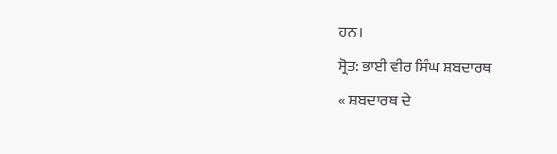ਹਨ।
ਸ੍ਰੋਤ: ਭਾਈ ਵੀਰ ਸਿੰਘ ਸ਼ਬਦਾਰਥ
« ਸ਼ਬਦਾਰਥ ਦੇ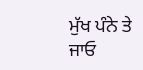ਮੁੱਖ ਪੰਨੇ ਤੇ ਜਾਓ